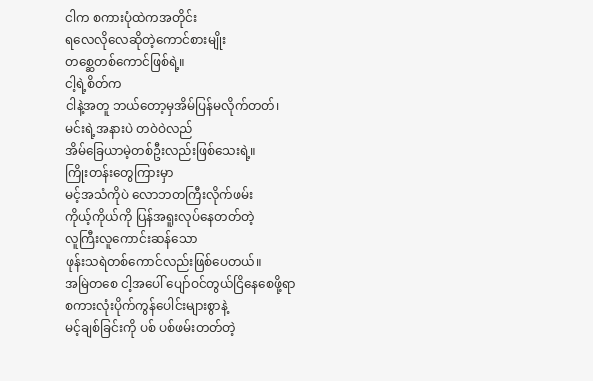ငါက စကားပုံထဲကအတိုင်း
ရလေလိုလေဆိုတဲ့ကောင်စားမျိုး
တစ္ဆေတစ်ကောင်ဖြစ်ရဲ့။
ငါ့ရဲ့စိတ်က
ငါနဲ့အတူ ဘယ်တော့မှအိမ်ပြန်မလိုက်တတ်၊
မင်းရဲ့အနားပဲ တဝဲဝဲလည်
အိမ်ခြေယာမဲ့တစ်ဦးလည်းဖြစ်သေးရဲ့။
ကြိုးတန်းတွေကြားမှာ
မင့်အသံကိုပဲ လောဘတကြီးလိုက်ဖမ်း
ကိုယ့်ကိုယ်ကို ပြန်အရူးလုပ်နေတတ်တဲ့
လူကြီးလူကောင်းဆန်သော
ဖုန်းသရဲတစ်ကောင်လည်းဖြစ်ပေတယ်။
အမြဲတစေ ငါ့အပေါ် ပျော်ဝင်တွယ်ငြိနေစေဖို့ရာ
စကားလုံးပိုက်ကွန်ပေါင်းများစွာနဲ့
မင့်ချစ်ခြင်းကို ပစ် ပစ်ဖမ်းတတ်တဲ့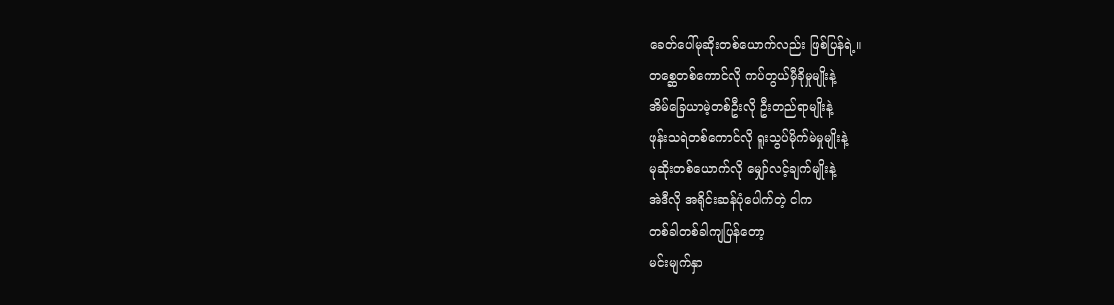ခေတ်ပေါ်မုဆိုးတစ်ယောက်လည်း ဖြစ်ပြန်ရဲ့။
တစ္ဆေတစ်ကောင်လို ကပ်တွယ်မှီခိုမှုမျိုးနဲ့
အိမ်ခြေယာမဲ့တစ်ဦးလို ဦးတည်ရာမျိုးနဲ့
ဖုန်းသရဲတစ်ကောင်လို ရူးသွပ်မိုက်မဲမှုမျိုးနဲ့
မုဆိုးတစ်ယောက်လို မျှော်လင့်ချက်မျိုးနဲ့
အဲဒီလို အရိုင်းဆန်ပုံပေါက်တဲ့ ငါက
တစ်ခါတစ်ခါကျပြန်တော့
မင်းမျက်နှာ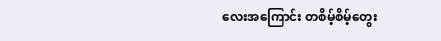လေးအကြောင်း တစိမ့်စိမ့်တွေး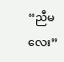“ညီမလေး”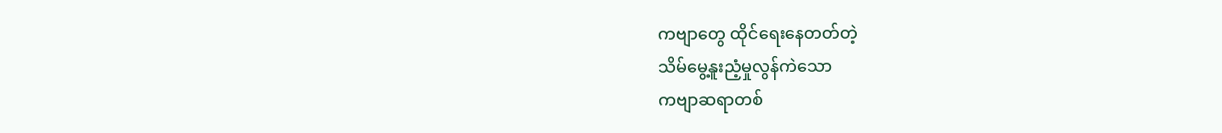ကဗျာတွေ ထိုင်ရေးနေတတ်တဲ့
သိမ်မွေ့နူးညံ့မှုလွန်ကဲသော
ကဗျာဆရာတစ်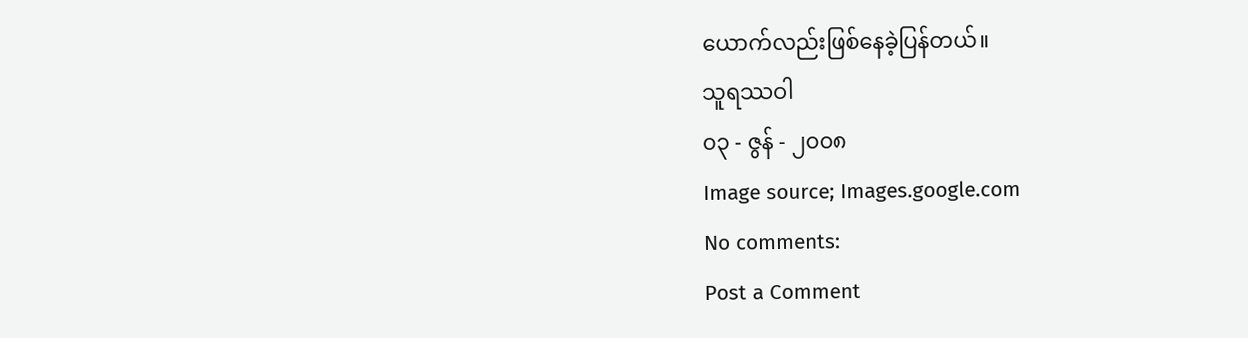ယောက်လည်းဖြစ်နေခဲ့ပြန်တယ်။
သူရဿဝါ
၀၃ - ဇွန် - ၂၀၀၈
Image source; Images.google.com
No comments:
Post a Comment